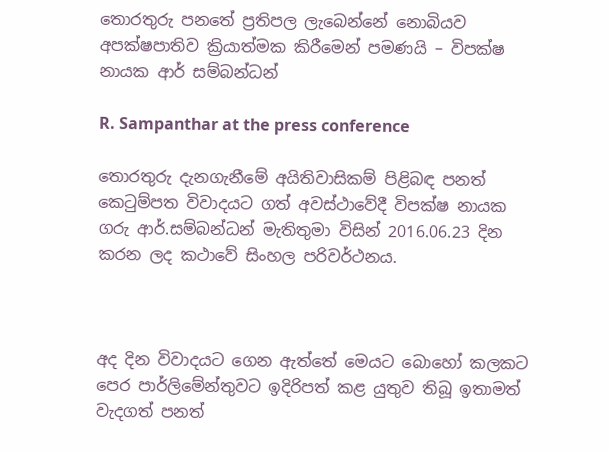තොරතුරු පනතේ ප්‍රතිපල ලැබෙන්නේ නොබියව අපක්ෂපාතිව ක්‍රියාත්මක කිරීමෙන් පමණයි – විපක්ෂ නායක ආර් සම්බන්ධන්

R. Sampanthar at the press conference

තොරතුරු දැනගැනීමේ අයිතිවාසිකම් පිළිබඳ පනත් කෙටුම්පත විවාදයට ගත් අවස්ථාවේදී විපක්ෂ නායක ගරු ආර්.සම්බන්ධන් මැතිතුමා විසින් 2016.06.23 දින කරන ලද කථාවේ සිංහල පරිවර්ථනය.



අද දින විවාදයට ගෙන ඇත්තේ මෙයට බොහෝ කලකට පෙර පාර්ලිමේන්තුවට ඉදිරිපත් කළ යුතුව තිබූ ඉතාමත් වැදගත් පනත්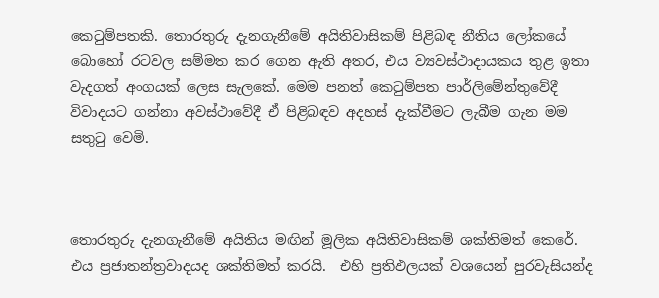කෙටුම්පතකි. තොරතුරු දැනගැනීමේ අයිතිවාසිකම් පිළිබඳ නීතිය ලෝකයේ බොහෝ රටවල සම්මත කර ගෙන ඇති අතර, එය ව්‍යවස්ථාදායකය තුළ ඉතා වැදගත් අංගයක් ලෙස සැලකේ. මෙම පනත් කෙටුම්පත පාර්ලිමේන්තුවේදී විවාදයට ගන්නා අවස්ථාවේදී ඒ පිළිබඳව අදහස් දැක්වීමට ලැබීම ගැන මම සතුටු වෙමි.



තොරතුරු දැනගැනීමේ අයිතිය මඟින් මූලික අයිතිවාසිකම් ශක්තිමත් කෙරේ. එය ප්‍රජාතන්ත්‍රවාදයද ශක්තිමත් කරයි.  එහි ප්‍රතිඵලයක් වශයෙන් පුරවැසියන්ද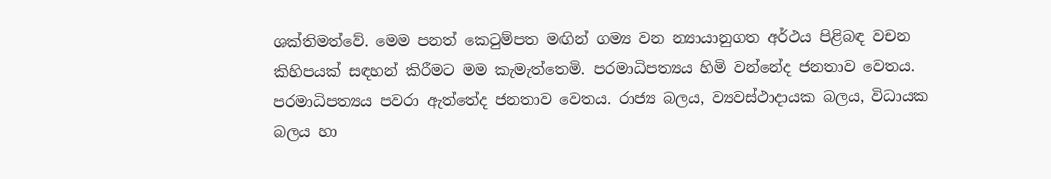ශක්තිමත්වේ. මෙම පනත් කෙටුම්පත මඟින් ගම්‍ය වන න්‍යායානුගත අර්ථය පිළිබඳ වචන කිහිපයක් සඳහන් කිරීමට මම කැමැත්තෙමි. පරමාධිපත්‍යය හිමි වන්නේද ජනතාව වෙතය. පරමාධිපත්‍යය පවරා ඇත්තේද ජනතාව වෙතය. රාජ්‍ය බලය, ව්‍යවස්ථාදායක බලය, විධායක බලය හා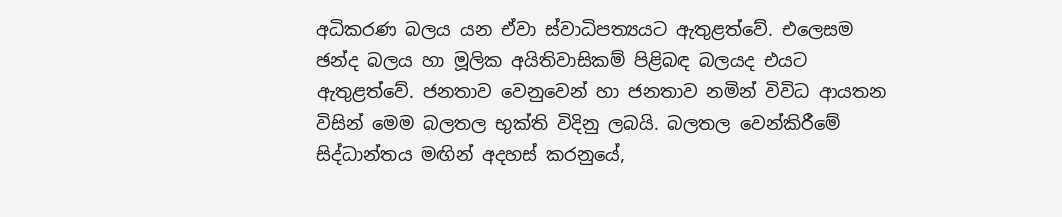අධිකරණ බලය යන ඒවා ස්වාධිපත්‍යයට ඇතුළත්වේ. එලෙසම ඡන්ද බලය හා මූලික අයිතිවාසිකම් පිළිබඳ බලයද එයට ඇතුළත්වේ. ජනතාව වෙනුවෙන් හා ජනතාව නමින් විවිධ ආයතන විසින් මෙම බලතල භුක්ති විදිනු ලබයි. බලතල වෙන්කිරීමේ සිද්ධාන්තය මඟින් අදහස් කරනුයේ,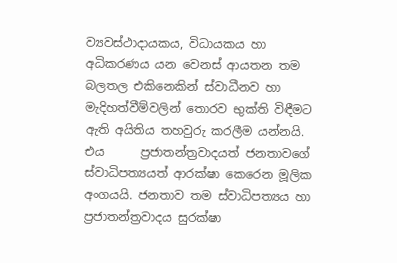ව්‍යවස්ථාදායකය, විධායකය හා අධිකරණය යන වෙනස් ආයතන තම බලතල එකිනෙකින් ස්වාධීනව හා මැදිහත්වීම්වලින් තොරව භුක්ති විඳීමට ඇති අයිතිය තහවුරු කරලීම යන්නයි. එය      ප්‍රජාතන්ත්‍රවාදයත් ජනතාවගේ ස්වාධිපත්‍යයත් ආරක්ෂා කෙරෙන මූලික අංගයයි. ජනතාව තම ස්වාධිපත්‍යය හා ප්‍රජාතන්ත්‍රවාදය සුරක්ෂා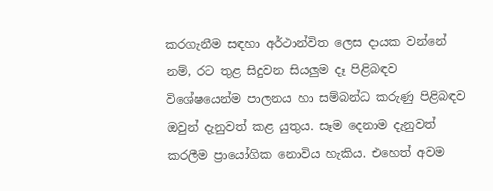කරගැනීම සඳහා අර්ථාන්විත ලෙස දායක වන්නේ නම්, රට තුළ සිදුවන සියලුම දෑ පිළිබඳව විශේෂයෙන්ම පාලනය හා සම්බන්ධ කරුණු පිළිබඳව ඔවුන් දැනුවත් කළ යුතුය. සෑම දෙනාම දැනුවත් කරලීම ප්‍රායෝගික නොවිය හැකිය. එහෙත් අවම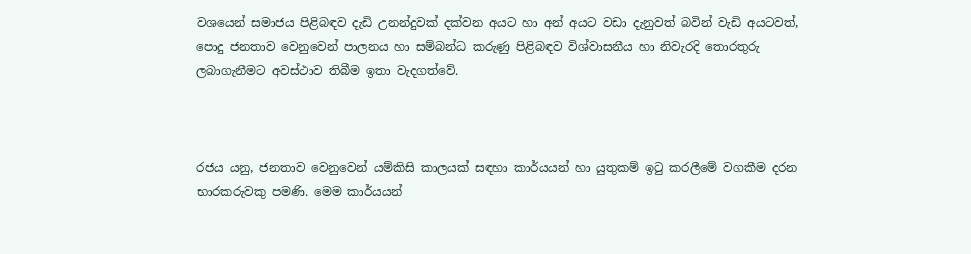වශයෙන් සමාජය පිළිබඳව දැඩි උනන්දුවක් දක්වන අයට හා අන් අයට වඩා දැනුවත් බවින් වැඩි අයටවත්, පොදු ජනතාව වෙනුවෙන් පාලනය හා සම්බන්ධ කරුණු පිළිබඳව විශ්වාසනීය හා නිවැරදි තොරතුරු ලබාගැනීමට අවස්ථාව තිබීම ඉතා වැදගත්වේ.



රජය යනු, ජනතාව වෙනුවෙන් යම්කිසි කාලයක් සඳහා කාර්යයන් හා යුතුකම් ඉටු කරලීමේ වගකීම දරන භාරකරුවකු පමණි. මෙම කාර්යයන්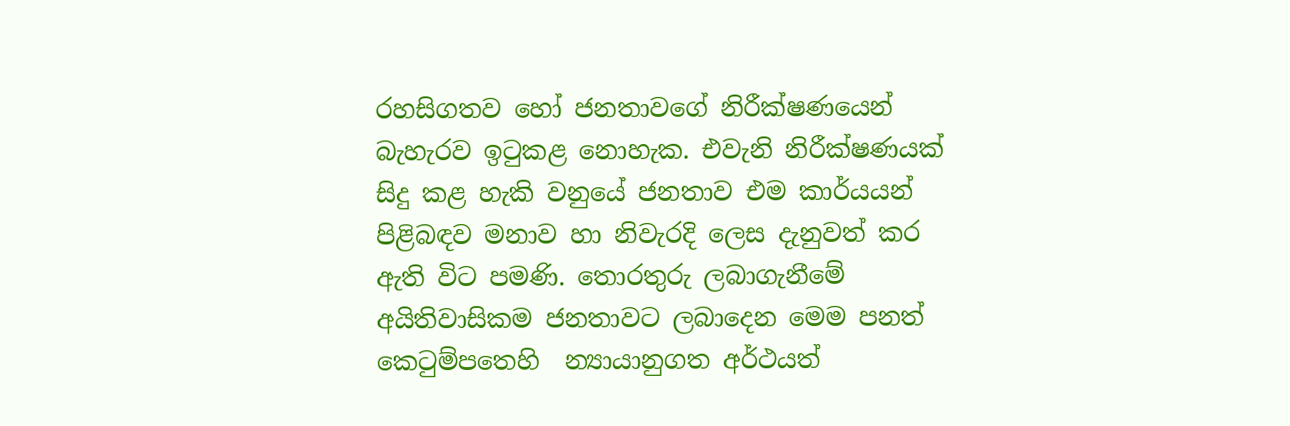රහසිගතව හෝ ජනතාවගේ නිරීක්ෂණයෙන් බැහැරව ඉටුකළ නොහැක. එවැනි නිරීක්ෂණයක් සිදු කළ හැකි වනුයේ ජනතාව එම කාර්යයන් පිළිබඳව මනාව හා නිවැරදි ලෙස දැනුවත් කර ඇති විට පමණි. තොරතුරු ලබාගැනීමේ අයිතිවාසිකම ජනතාවට ලබාදෙන මෙම පනත් කෙටුම්පතෙහි  න්‍යායානුගත අර්ථයත්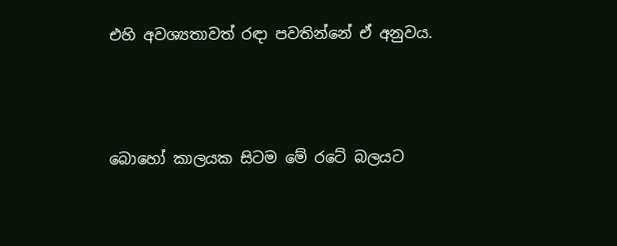එහි අවශ්‍යතාවත් රඳා පවතින්නේ ඒ අනුවය.



බොහෝ කාලයක සිටම මේ රටේ බලයට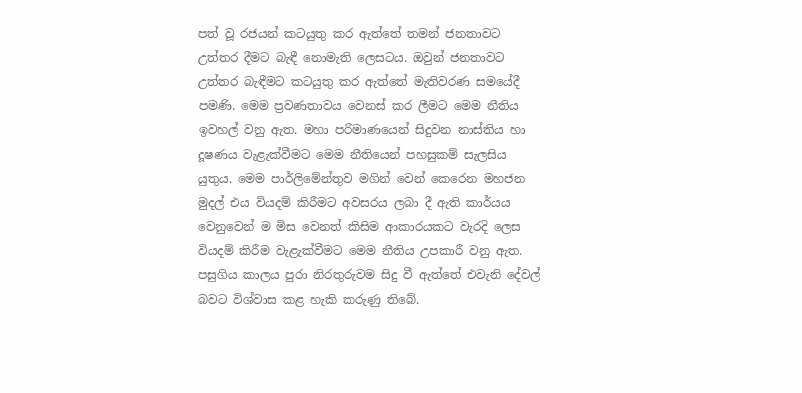පත් වූ රජයන් කටයුතු කර ඇත්තේ තමන් ජනතාවට උත්තර දීමට බැඳී නොමැති ලෙසටය. ඔවුන් ජනතාවට උත්තර බැඳීමට කටයුතු කර ඇත්තේ මැතිවරණ සමයේදී පමණි. මෙම ප්‍රවණතාවය වෙනස් කර ලීමට මෙම නීතිය ඉවහල් වනු ඇත. මහා පරිමාණයෙන් සිදුවන නාස්තිය හා දූෂණය වැළැක්වීමට මෙම නීතියෙන් පහසුකම් සැලසිය යුතුය. මෙම පාර්ලිමේන්තුව මගින් වෙන් කෙරෙන මහජන මුදල් එය වියදම් කිරීමට අවසරය ලබා දී ඇති කාර්යය වෙනුවෙන් ම මිස වෙනත් කිසිම ආකාරයකට වැරදි ලෙස වියදම් කිරීම වැළැක්වීමට මෙම නීතිය උපකාරී වනු ඇත. පසුගිය කාලය පුරා නිරතුරුවම සිදු වී ඇත්තේ එවැනි දේවල් බවට විශ්වාස කළ හැකි කරුණු තිබේ.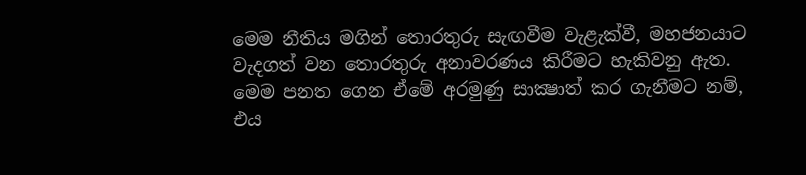මෙම නීතිය මගින් තොරතුරු සැඟවීම වැළැක්වී, මහජනයාට වැදගත් වන තොරතුරු අනාවරණය කිරීමට හැකිවනු ඇත. මෙම පනත ගෙන ඒමේ අරමුණු සාක්‍ෂාත් කර ගැනීමට නම්, එය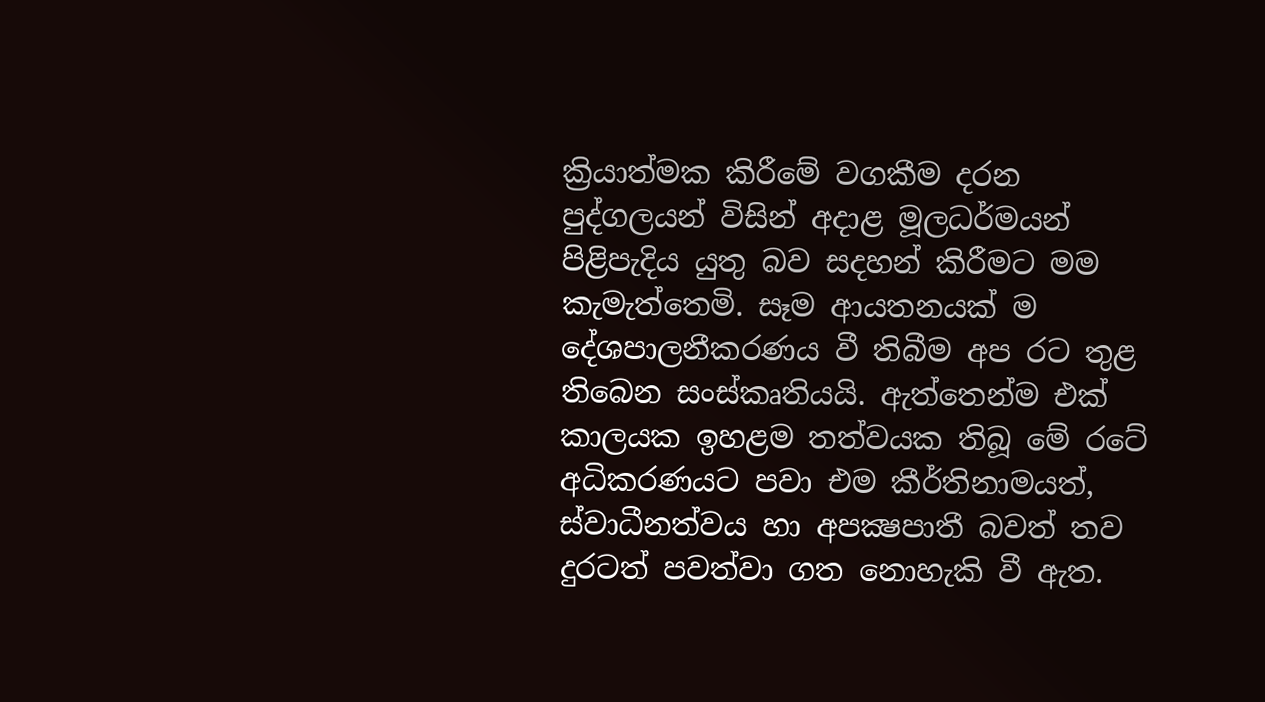ක්‍රියාත්මක කිරීමේ වගකීම දරන පුද්ගලයන් විසින් අදාළ මූලධර්මයන් පිළිපැදිය යුතු බව සදහන් කිරීමට මම කැමැත්තෙමි. සෑම ආයතනයක් ම දේශපාලනීකරණය වී තිබීම අප රට තුළ තිබෙන සංස්කෘතියයි. ඇත්තෙන්ම එක් කාලයක ඉහළම තත්වයක තිබූ මේ රටේ අධිකරණයට පවා එම කීර්තිනාමයත්, ස්වාධීනත්වය හා අපක්‍ෂපාතී බවත් තව දුරටත් පවත්වා ගත නොහැකි වී ඇත.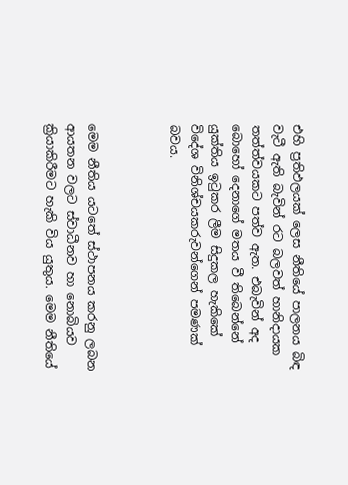එහි ප්‍රතිඵලයක් ලෙස නීතියේ පාලනය බිඳ වැටී ඇති බැවින් රට බලවත් හානිදායක තත්ත්වයකට පත්ව ඇත. එබැවින් අද බොහෝ දෙනාගේ මතය වී තිබෙන්නේ යුක්තිය ඉටුකර ලීම සිදුකල හැකිකේ විදේශ විනිශ්චයකරුවන්ගෙන් පමණක් බවය.



මෙම නීතිය යට‍තේ ස්ථාපනය කරනු ලබන ආයතන වලට ස්වාධීනව හා නොබියව ක්‍රියාකිරීමට හැකි විය යුතුය. මෙම නීතියේ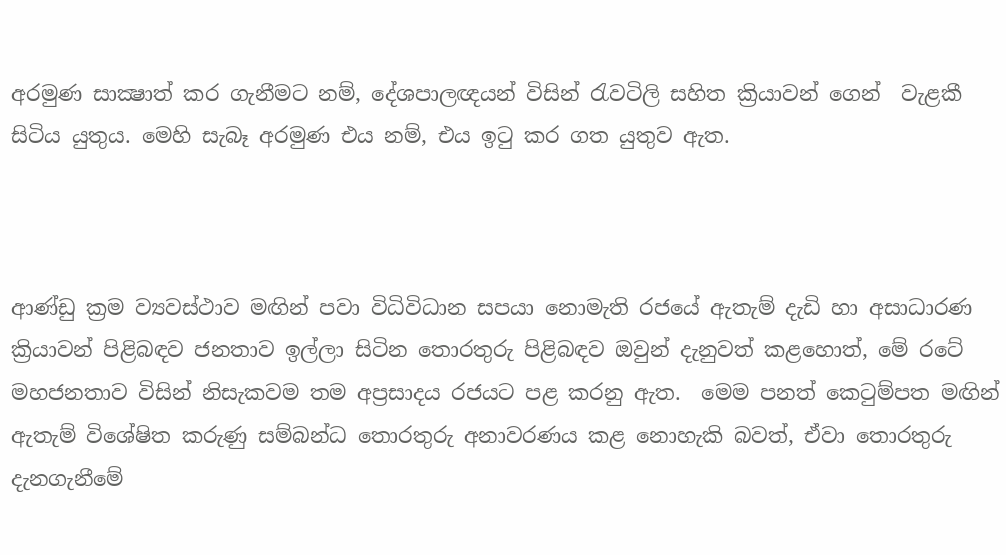අරමුණ සාක්‍ෂාත් කර ගැනීමට නම්, දේශපාලඥයන් විසින් රැවටිලි සහිත ක්‍රියාවන් ගෙන්  වැළකී සිටිය යුතුය. මෙහි සැබෑ අරමුණ එය නම්, එය ඉටු කර ගත යුතුව ඇත.



ආණ්ඩු ක්‍රම ව්‍යවස්ථාව මඟින් පවා විධිවිධාන සපයා නොමැති රජයේ ඇතැම් දැඩි හා අසාධාරණ ක්‍රියාවන් පිළිබඳව ජනතාව ඉල්ලා සිටින තොරතුරු පිළිබඳව ඔවුන් දැනුවත් කළහොත්, මේ රටේ මහජනතාව විසින් නිසැකවම තම අප්‍රසාදය රජයට පළ කරනු ඇත.  මෙම පනත් කෙටුම්පත මඟින් ඇතැම් විශේෂිත කරුණු සම්බන්ධ තොරතුරු අනාවරණය කළ නොහැකි බවත්, ඒවා තොරතුරු දැනගැනීමේ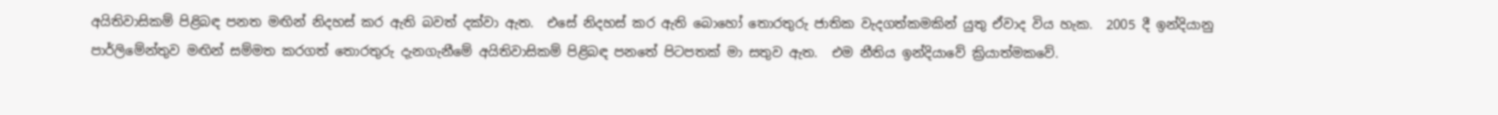අයිතිවාසිකම් පිළිබඳ පනත මඟින් නිදහස් කර ඇති බවත් දක්වා ඇත.  එසේ නිදහස් කර ඇති බොහෝ තොරතුරු ජාතික වැදගත්කමකින් යුතු ඒවාද විය හැක.  2005 දී ඉන්දියානු පාර්ලිමේන්තුව මඟින් සම්මත කරගත් තොරතුරු දැනගැනීමේ අයිතිවාසිකම් පිළිබඳ පනතේ පිටපතක් මා සතුව ඇත.  එම නීතිය ඉන්දියාවේ ක්‍රියාත්මකවේ.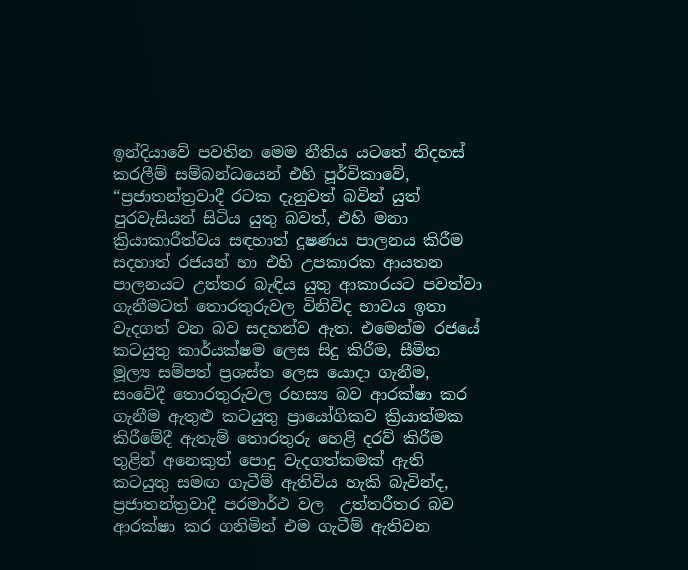ඉන්දියාවේ පවතින මෙම නීතිය යටතේ නිදහස් කරලීම් සම්බන්ධයෙන් එහි පූර්විකාවේ, “ප්‍රජාතන්ත්‍රවාදී රටක දැනුවත් බවින් යුත් පුරවැසියන් සිටිය යුතු බවත්, එහි මනා ක්‍රියාකාරීත්වය සඳහාත් දූෂණය පාලනය කිරීම සදහාත් රජයන් හා එහි උපකාරක ආයතන පාලනයට උත්තර බැඳිය යුතු ආකාරයට පවත්වා ගැනීමටත් තොරතුරුවල විනිවිද භාවය ඉතා වැදගත් වන බව සදහන්ව ඇත. එමෙන්ම රජයේ කටයුතු කාර්යක්ෂම ලෙස සිදු කිරීම, සීමිත මූල්‍ය සම්පත් ප්‍රශස්ත ලෙස යොදා ගැනීම, සංවේදී තොරතුරුවල රහස්‍ය බව ආරක්ෂා කර ගැනීම ඇතුළු කටයුතු ප්‍රායෝගිකව ක්‍රියාත්මක කිරීමේදී ඇතැම් තොරතුරු හෙළි දරව් කිරීම තුළින් අනෙකුත් පොදු වැදගත්කමක් ඇති කටයුතු සමඟ ගැටීම් ඇතිවිය හැකි බැවින්ද, ප්‍රජාතන්ත්‍රවාදී පරමාර්ථ වල  උත්තරීතර බව ආරක්ෂා කර ගනිමින් එම ගැටීම් ඇතිවන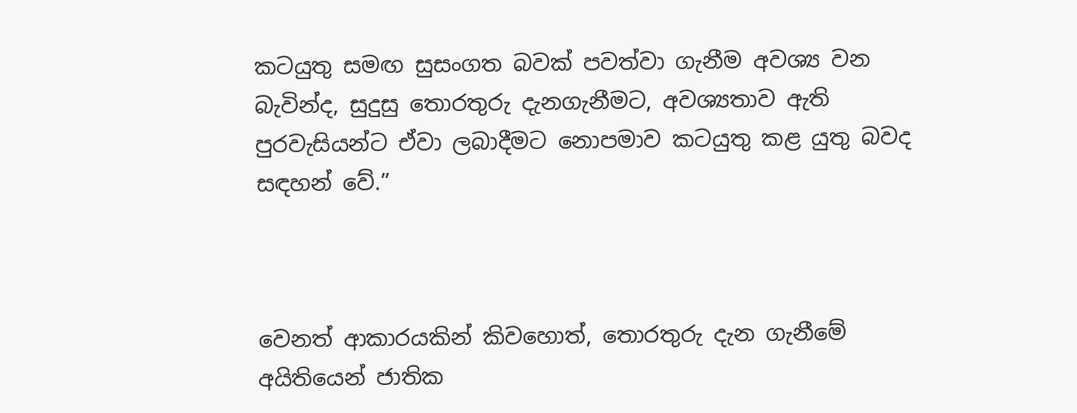කටයුතු සමඟ සුසංගත බවක් පවත්වා ගැනීම අවශ්‍ය වන බැවින්ද, සුදුසු තොරතුරු දැනගැනීමට, අවශ්‍යතාව ඇති පුරවැසියන්ට ඒවා ලබාදීමට නොපමාව කටයුතු කළ යුතු බවද සඳහන් වේ.”



වෙනත් ආකාරයකින් කිවහොත්, තොරතුරු දැන ගැනීමේ අයිතියෙන් ජාතික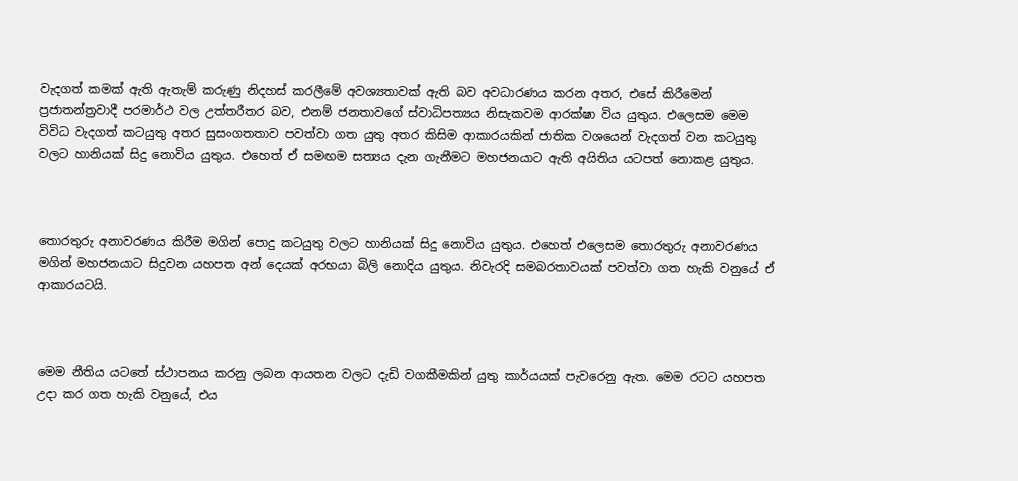වැදගත් කමක් ඇති ඇතැම් කරුණු නිදහස් කරලීමේ අවශ්‍යතාවක් ඇති බව අවධාරණය කරන අතර, එසේ කිරීමෙන් ප්‍රජාතන්ත්‍රවාදී පරමාර්ථ වල උත්තරීතර බව, එනම් ජනතාවගේ ස්වාධිපත්‍යය නිසැකවම ආරක්ෂා විය යුතුය. එලෙසම මෙම විවිධ වැදගත් කටයුතු අතර සුසංගතතාව පවත්වා ගත යුතු අතර කිසිම ආකාරයකින් ජාතික වශයෙන් වැදගත් වන කටයුතු වලට හානියක් සිදු නොවිය යුතුය. එහෙත් ඒ සමඟම සත්‍යය දැන ගැනීමට මහජනයාට ඇති අයිතිය යටපත් නොකළ යුතුය.



තොරතුරු අනාවරණය කිරීම මගින් පොදු කටයුතු වලට හානියක් සිදු නොවිය යුතුය. එහෙත් එලෙසම තොරතුරු අනාවරණය මගින් මහජනයාට සිදුවන යහපත අන් දෙයක් අරභයා බිලි නොදිය යුතුය. නිවැරදි සමබරතාවයක් පවත්වා ගත හැකි වනුයේ ඒ ආකාරයටයි.



මෙම නීතිය යටතේ ස්ථාපනය කරනු ලබන ආයතන වලට දැඩි වගකීමකින් යුතු කාර්යයක් පැවරෙනු ඇත. මෙම රටට යහපත උදා කර ගත හැකි වනුයේ, එය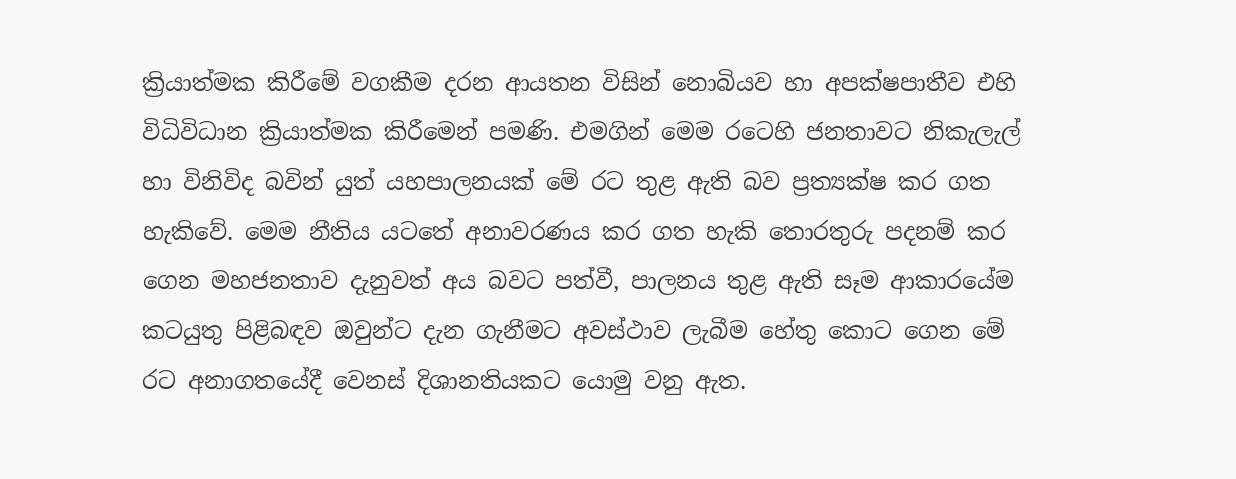ක්‍රියාත්මක කිරීමේ වගකීම දරන ආයතන විසින් නොබියව හා අපක්ෂපාතීව එහි විධිවිධාන ක්‍රියාත්මක කිරීමෙන් පමණි. එමගින් මෙම රටෙහි ජනතාවට නිකැලැල් හා විනිවිද බවින් යුත් යහපාලනයක් මේ රට තුළ ඇති බව ප්‍රත්‍යක්ෂ කර ගත හැකිවේ. මෙම නීතිය යටතේ අනාවරණය කර ගත හැකි තොරතුරු පදනම් කර ගෙන මහජනතාව දැනුවත් අය බවට පත්වී, පාලනය තුළ ඇති සෑම ආකාරයේම කටයුතු පිළිබඳව ඔවුන්ට දැන ගැනීමට අවස්ථාව ලැබීම හේතු කොට ගෙන මේ රට අනාගතයේදී වෙනස් දිශානතියකට යොමු වනු ඇත.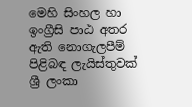මෙහි සිංහල හා ඉංග්‍රීසි පාඨ අතර ඇති නොගැලපීම් පිළිබඳ ලැයිස්තුවක් ශ්‍රී ලංකා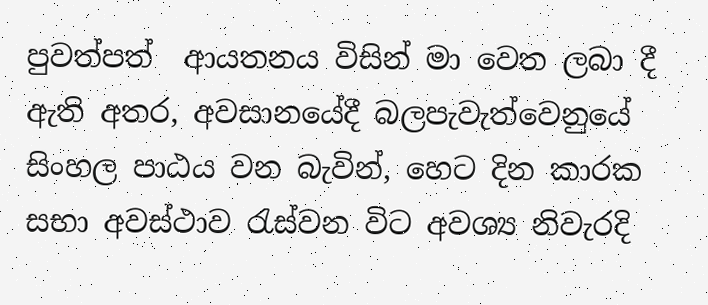පුවත්පත්  ආයතනය විසින් මා වෙත ලබා දී ඇති අතර, අවසානයේදී බලපැවැත්වෙනුයේ සිංහල පාඨය වන බැවින්, හෙට දින කාරක සභා අවස්ථාව රැස්වන විට අවශ්‍ය නිවැරදි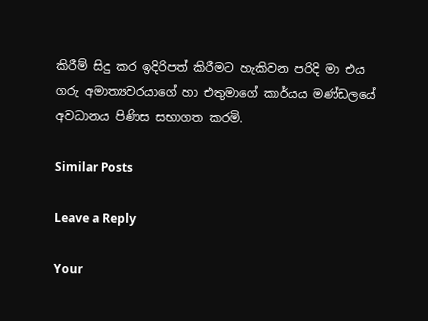කිරීම් සිදු කර ඉදිරිපත් කිරීමට හැකිවන පරිදි මා එය ගරු අමාත්‍යවරයාගේ හා එතුමාගේ කාර්යය මණ්ඩලයේ අවධානය පිණිස සභාගත කරමි.

Similar Posts

Leave a Reply

Your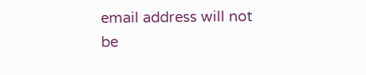email address will not be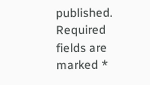published. Required fields are marked *